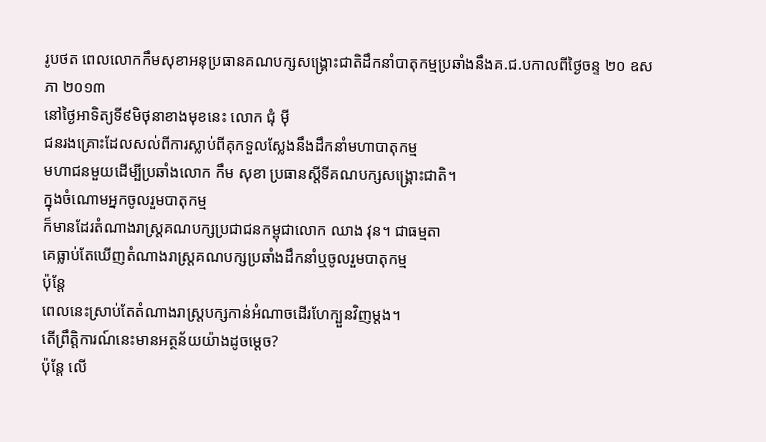រូបថត ពេលលោកកឹមសុខាអនុប្រធានគណបក្សសង្រ្គោះជាតិដឹកនាំបាតុកម្មប្រឆាំងនឹងគ.ជ.បកាលពីថ្ងៃចន្ទ ២០ ឧសភា ២០១៣
នៅថ្ងៃអាទិត្យទី៩មិថុនាខាងមុខនេះ លោក ជុំ ម៉ី
ជនរងគ្រោះដែលសល់ពីការស្លាប់ពីគុកទួលស្លែងនឹងដឹកនាំមហាបាតុកម្ម
មហាជនមួយដើម្បីប្រឆាំងលោក កឹម សុខា ប្រធានស្តីទីគណបក្សសង្គ្រោះជាតិ។
ក្នុងចំណោមអ្នកចូលរួមបាតុកម្ម
ក៏មានដែរតំណាងរាស្ត្រគណបក្សប្រជាជនកម្ពុជាលោក ឈាង វុន។ ជាធម្មតា
គេធ្លាប់តែឃើញតំណាងរាស្ត្រគណបក្សប្រឆាំងដឹកនាំឬចូលរួមបាតុកម្ម
ប៉ុន្តែ
ពេលនេះស្រាប់តែតំណាងរាស្ត្របក្សកាន់អំណាចដើរហែក្បួនវិញម្តង។
តើព្រឹត្តិការណ៍នេះមានអត្ថន័យយ៉ាងដូចម្តេច?
ប៉ុន្តែ លើ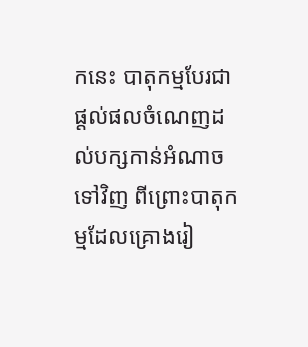កនេះ បាតុកម្មបែរជាផ្តល់ផលចំណេញដល់បក្សកាន់អំណាចទៅវិញ ពីព្រោះបាតុកម្មដែលគ្រោងរៀ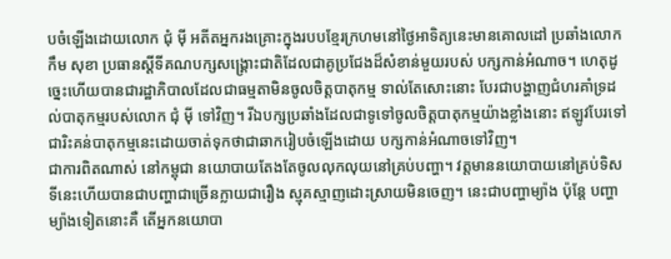បចំឡើងដោយលោក ជុំ ម៉ី អតីតអ្នករងគ្រោះក្នុងរបបខ្មែរក្រហមនៅថ្ងៃអាទិត្យនេះមានគោលដៅ ប្រឆាំងលោក កឹម សុខា ប្រធានស្តីទីគណបក្សសង្គ្រោះជាតិដែលជាគូប្រជែងដ៏សំខាន់មួយរបស់ បក្សកាន់អំណាច។ ហេតុដូច្នេះហើយបានជារដ្ឋាភិបាលដែលជាធម្មតាមិនចូលចិត្តបាតុកម្ម ទាល់តែសោះនោះ បែរជាបង្ហាញជំហរគាំទ្រដល់បាតុកម្មរបស់លោក ជុំ ម៉ី ទៅវិញ។ រីឯបក្សប្រឆាំងដែលជាទូទៅចូលចិត្តបាតុកម្មយ៉ាងខ្លាំងនោះ ឥឡូវបែរទៅជារិះគន់បាតុកម្មនេះដោយចាត់ទុកថាជាឆាករៀបចំឡើងដោយ បក្សកាន់អំណាចទៅវិញ។
ជាការពិតណាស់ នៅកម្ពុជា នយោបាយតែងតែចូលលុកលុយនៅគ្រប់បញ្ហា។ វត្តមាននយោបាយនៅគ្រប់ទិសទីនេះហើយបានជាបញ្ហាជាច្រើនក្លាយជារឿង ស្មុគស្មាញដោះស្រាយមិនចេញ។ នេះជាបញ្ហាម្យ៉ាង ប៉ុន្តែ បញ្ហាម្យ៉ាងទៀតនោះគឺ តើអ្នកនយោបា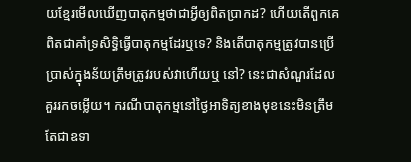យខ្មែរមើលឃើញបាតុកម្មថាជាអ្វីឲ្យពិតប្រាកដ? ហើយតើពួកគេពិតជាគាំទ្រសិទ្ធិធ្វើបាតុកម្មដែរឬទេ? និងតើបាតុកម្មត្រូវបានប្រើប្រាស់ក្នុងន័យត្រឹមត្រូវរបស់វាហើយឬ នៅ? នេះជាសំណួរដែលគួររកចម្លើយ។ ករណីបាតុកម្មនៅថ្ងៃអាទិត្យខាងមុខនេះមិនត្រឹមតែជាឧទា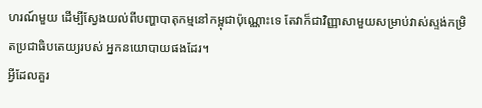ហរណ៍មួយ ដើម្បីស្វែងយល់ពីបញ្ហាបាតុកម្មនៅកម្ពុជាប៉ុណ្ណោះទេ តែវាក៏ជាវិញ្ញាសាមួយសម្រាប់វាស់ស្ទង់កម្រិតប្រជាធិបតេយ្យរបស់ អ្នកនយោបាយផងដែរ។
អ្វីដែលគួរ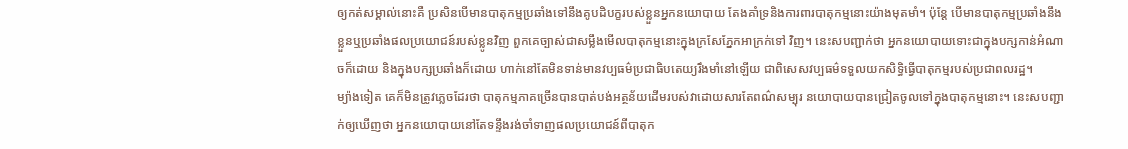ឲ្យកត់សម្គាល់នោះគឺ ប្រសិនបើមានបាតុកម្មប្រឆាំងទៅនឹងគូបដិបក្ខរបស់ខ្លួនអ្នកនយោបាយ តែងគាំទ្រនិងការពារបាតុកម្មនោះយ៉ាងមុតមាំ។ ប៉ុន្តែ បើមានបាតុកម្មប្រឆាំងនឹងខ្លួនឬប្រឆាំងផលប្រយោជន៍របស់ខ្លូនវិញ ពួកគេច្បាស់ជាសម្លឹងមើលបាតុកម្មនោះក្នុងក្រសែភ្នែកអាក្រក់ទៅ វិញ។ នេះសបញ្ជាក់ថា អ្នកនយោបាយទោះជាក្នុងបក្សកាន់អំណាចក៏ដោយ និងក្នុងបក្សប្រឆាំងក៏ដោយ ហាក់នៅតែមិនទាន់មានវប្បធម៌ប្រជាធិបតេយ្យរឹងមាំនៅឡើយ ជាពិសេសវប្បធម៌ទទួលយកសិទ្ធិធ្វើបាតុកម្មរបស់ប្រជាពលរដ្ឋ។
ម្យ៉ាងទៀត គេក៏មិនត្រូវភ្លេចដែរថា បាតុកម្មភាគច្រើនបានបាត់បង់អត្ថន័យដើមរបស់វាដោយសារតែពណ៌សម្បុរ នយោបាយបានជ្រៀតចូលទៅក្នុងបាតុកម្មនោះ។ នេះសបញ្ជាក់ឲ្យឃើញថា អ្នកនយោបាយនៅតែទន្ទឹងរង់ចាំទាញផលប្រយោជន៍ពីបាតុក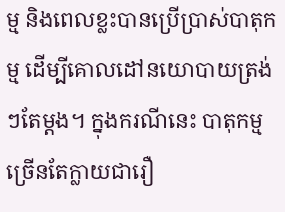ម្ម និងពេលខ្លះបានប្រើប្រាស់បាតុកម្ម ដើម្បីគោលដៅនយោបាយត្រង់ៗតែម្តង។ ក្នុងករណីនេះ បាតុកម្មច្រើនតែក្លាយជារឿ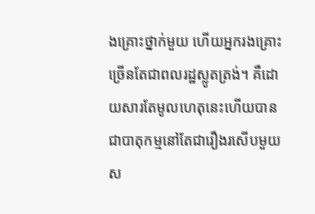ងគ្រោះថ្នាក់មួយ ហើយអ្នករងគ្រោះច្រើនតែជាពលរដ្ឋស្លូតត្រង់។ គឺដោយសារតែមូលហេតុនេះហើយបានជាបាតុកម្មនៅតែជារឿងរសើបមួយ ស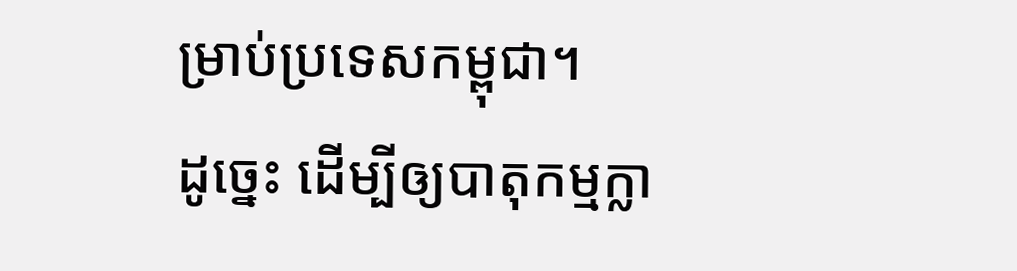ម្រាប់ប្រទេសកម្ពុជា។
ដូច្នេះ ដើម្បីឲ្យបាតុកម្មក្លា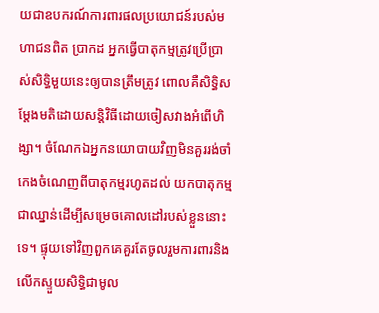យជាឧបករណ៍ការពារផលប្រយោជន៍របស់មហាជនពិត ប្រាកដ អ្នកធ្វើបាតុកម្មត្រូវប្រើប្រាស់សិទ្ធិមួយនេះឲ្យបានត្រឹមត្រូវ ពោលគឺសិទ្ធិសម្តែងមតិដោយសន្តិវិធីដោយចៀសវាងអំពើហិង្សា។ ចំណែកឯអ្នកនយោបាយវិញមិនគួររង់ចាំកេងចំណេញពីបាតុកម្មរហូតដល់ យកបាតុកម្មជាឈ្នាន់ដើម្បីសម្រេចគោលដៅរបស់ខ្លួននោះទេ។ ផ្ទុយទៅវិញពួកគេគួរតែចូលរួមការពារនិងលើកស្ទួយសិទ្ធិជាមូល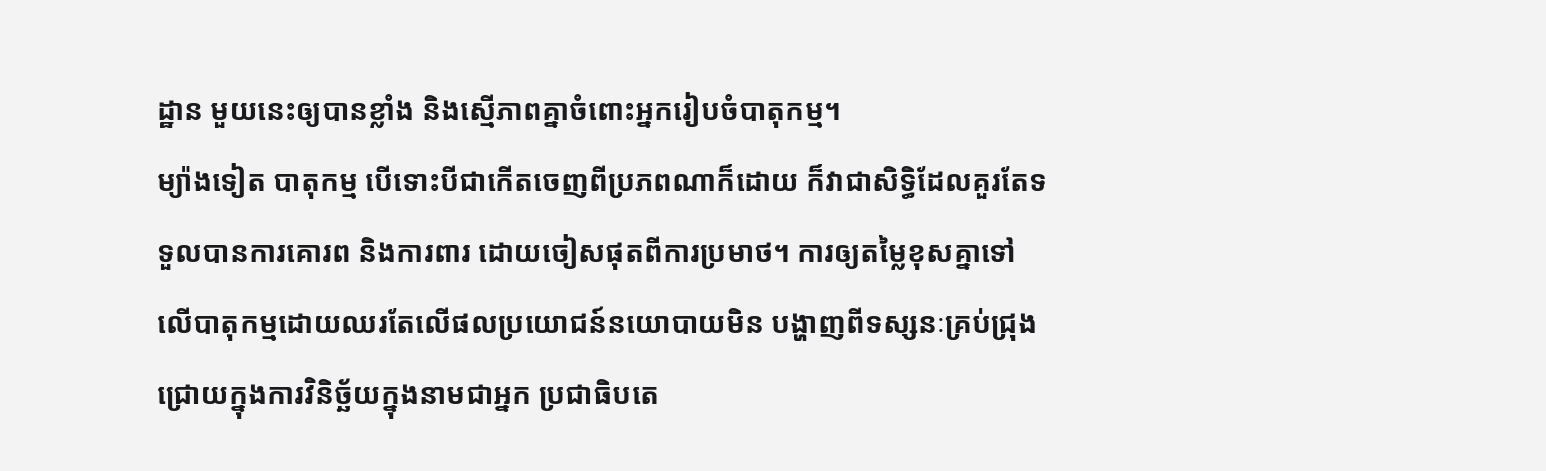ដ្ឋាន មួយនេះឲ្យបានខ្លាំង និងស្មើភាពគ្នាចំពោះអ្នករៀបចំបាតុកម្ម។
ម្យ៉ាងទៀត បាតុកម្ម បើទោះបីជាកើតចេញពីប្រភពណាក៏ដោយ ក៏វាជាសិទ្ធិដែលគួរតែទទួលបានការគោរព និងការពារ ដោយចៀសផុតពីការប្រមាថ។ ការឲ្យតម្លៃខុសគ្នាទៅលើបាតុកម្មដោយឈរតែលើផលប្រយោជន៍នយោបាយមិន បង្ហាញពីទស្សនៈគ្រប់ជ្រុងជ្រោយក្នុងការវិនិច្ឆ័យក្នុងនាមជាអ្នក ប្រជាធិបតេ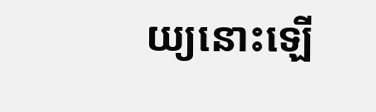យ្យនោះឡើ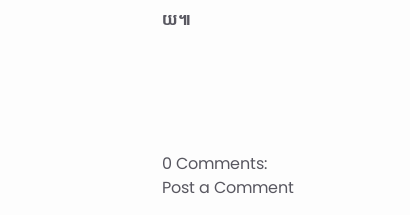យ៕





0 Comments:
Post a Comment